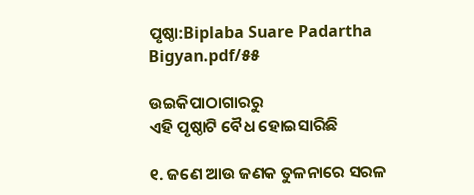ପୃଷ୍ଠା:Biplaba Suare Padartha Bigyan.pdf/୫୫

ଉଇକିପାଠାଗାର‌ରୁ
ଏହି ପୃଷ୍ଠାଟି ବୈଧ ହୋଇସାରିଛି

୧. ଜଣେ ଆଉ ଜଣକ ତୁଳନାରେ ସରଳ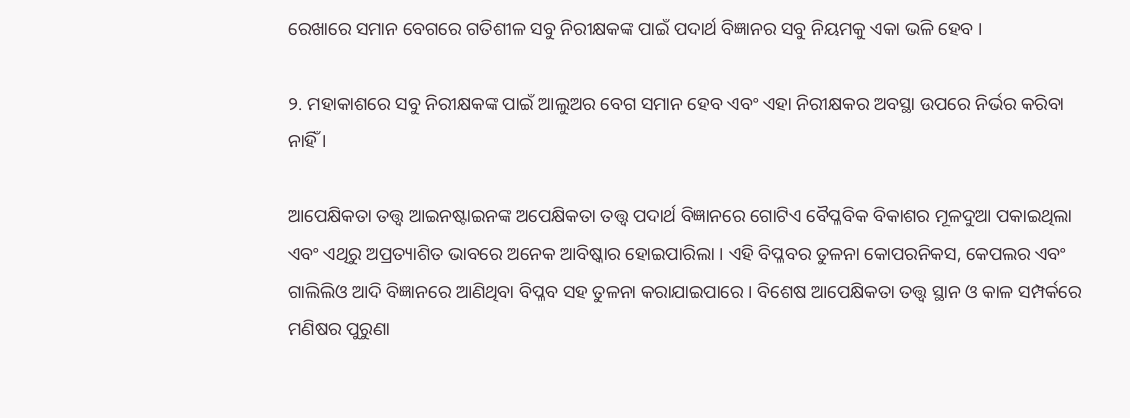ରେଖାରେ ସମାନ ବେଗରେ ଗତିଶୀଳ ସବୁ ନିରୀକ୍ଷକଙ୍କ ପାଇଁ ପଦାର୍ଥ ବିଜ୍ଞାନର ସବୁ ନିୟମକୁ ଏକା ଭଳି ହେବ ।

୨. ମହାକାଶରେ ସବୁ ନିରୀକ୍ଷକଙ୍କ ପାଇଁ ଆଲୁଅର ବେଗ ସମାନ ହେବ ଏବଂ ଏହା ନିରୀକ୍ଷକର ଅବସ୍ଥା ଉପରେ ନିର୍ଭର କରିବା ନାହିଁ ।

ଆପେକ୍ଷିକତା ତତ୍ତ୍ବ ଆଇନଷ୍ଟାଇନଙ୍କ ଅପେକ୍ଷିକତା ତତ୍ତ୍ବ ପଦାର୍ଥ ବିଜ୍ଞାନରେ ଗୋଟିଏ ବୈପ୍ଳବିକ ବିକାଶର ମୂଳଦୁଆ ପକାଇଥିଲା ଏବଂ ଏଥିରୁ ଅପ୍ରତ୍ୟାଶିତ ଭାବରେ ଅନେକ ଆବିଷ୍କାର ହୋଇପାରିଲା । ଏହି ବିପ୍ଳବର ତୁଳନା କୋପରନିକସ, କେପଲର ଏବଂ ଗାଲିଲିଓ ଆଦି ବିଜ୍ଞାନରେ ଆଣିଥିବା ବିପ୍ଳବ ସହ ତୁଳନା କରାଯାଇପାରେ । ବିଶେଷ ଆପେକ୍ଷିକତା ତତ୍ତ୍ବ ସ୍ଥାନ ଓ କାଳ ସମ୍ପର୍କରେ ମଣିଷର ପୁରୁଣା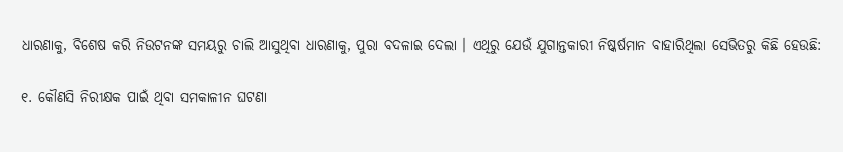ଧାରଣାକୁ, ବିଶେଷ କରି ନିଉଟନଙ୍କ ସମୟରୁ ଚାଲି ଆସୁଥିବା ଧାରଣାକୁ, ପୁରା ବଦଳାଇ ଦେଲା । ଏଥିରୁ ଯେଉଁ ଯୁଗାନ୍ତକାରୀ ନିଷ୍କର୍ଷମାନ ବାହାରିଥିଲା ସେଭିତରୁ କିଛି ହେଉଛି:

୧. କୌଣସି ନିରୀକ୍ଷକ ପାଇଁ ଥିବା ସମକାଳୀନ ଘଟଣା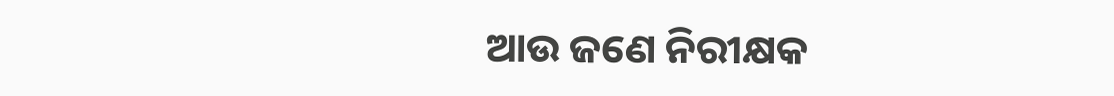ଆଉ ଜଣେ ନିରୀକ୍ଷକ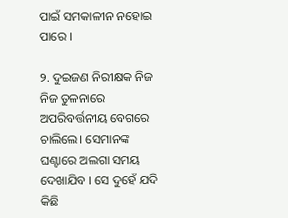ପାଇଁ ସମକାଳୀନ ନହୋଇ ପାରେ ।

୨. ଦୁଇଜଣ ନିରୀକ୍ଷକ ନିଜ ନିଜ ତୁଳନାରେ ଅପରିବର୍ତ୍ତନୀୟ ବେଗରେ ଚାଲିଲେ। ସେମାନଙ୍କ ଘଣ୍ଟାରେ ଅଲଗା ସମୟ ଦେଖାଯିବ । ସେ ଦୁହେଁ ଯଦି କିଛି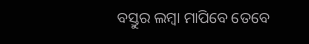ବସ୍ତୁର ଲମ୍ବା ମାପିବେ ତେବେ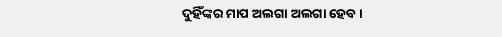ଦୁହିଁଙ୍କର ମାପ ଅଲଗା ଅଲଗା ହେବ ।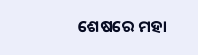ଶେଷରେ ମହା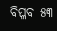ବିପ୍ଳବ ୫୩